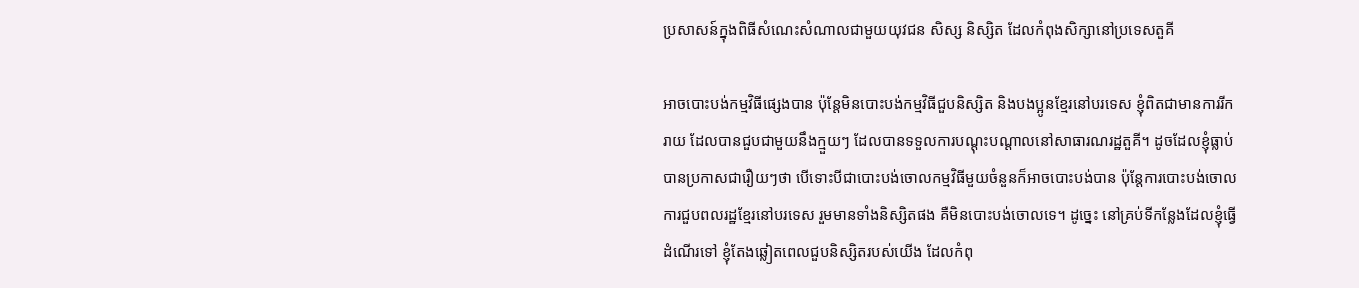ប្រសាសន៍ក្នុងពិធីសំណេះសំណាលជាមួយយុវជន សិស្ស និស្សិត ដែលកំពុងសិក្សានៅប្រទេសតួគី

អាចបោះបង់កម្មវិធីផ្សេងបាន ប៉ុន្តែមិនបោះបង់កម្មវិធីជួបនិស្សិត និងបងប្អូនខ្មែរនៅបរទេស ខ្ញុំពិតជាមានការរីករាយ ដែលបានជួបជាមួយនឹងក្មួយៗ ដែលបានទទួលការបណ្ដុះបណ្ដាលនៅសាធារណរដ្ឋតួគី។ ដូចដែលខ្ញុំធ្លាប់បានប្រកាសជារឿយៗថា បើទោះបីជាបោះបង់ចោលកម្មវិធីមួយចំនួនក៏អាចបោះបង់បាន ប៉ុន្តែការបោះបង់ចោលការជួបពលរដ្ឋខ្មែរនៅបរទេស រួមមានទាំងនិស្សិតផង គឺមិនបោះបង់ចោលទេ។ ដូច្នេះ នៅគ្រប់ទីកន្លែងដែលខ្ញុំធ្វើដំណើរទៅ ខ្ញុំតែងឆ្លៀតពេលជួបនិស្សិតរបស់យើង ដែលកំពុ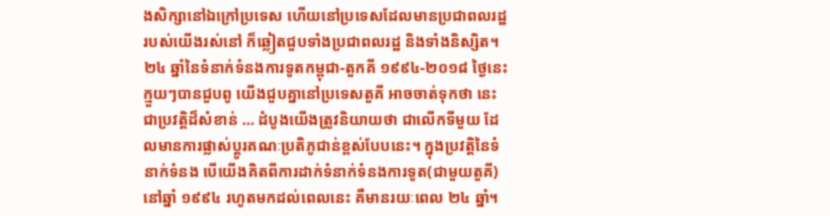ងសិក្សានៅឯក្រៅប្រទេស ហើយនៅប្រទេសដែលមានប្រជាពលរដ្ឋរបស់យើងរស់នៅ ក៏ឆ្លៀតជួបទាំងប្រជាពលរដ្ឋ និងទាំងនិស្សិត។ ២៤ ឆ្នាំនៃទំនាក់ទំនងការទូតកម្ពុជា-តួកគី ១៩៩៤-២០១៨ ថ្ងៃនេះ ក្មួយៗបានជួបពូ យើងជួបគ្នានៅប្រទេសតួគី អាចចាត់ទុកថា នេះជាប្រវត្តិដ៏សំខាន់ … ដំបូងយើងត្រូវនិយាយថា ជាលើកទីមួយ ដែលមានការផ្លាស់ប្ដូរគណៈប្រតិភូជាន់ខ្ពស់បែបនេះ។ ក្នុងប្រវត្តិនៃទំនាក់ទំនង បើយើងគិតពីការដាក់ទំនាក់ទំនងការទូត(ជាមួយតួគី)នៅឆ្នាំ ១៩៩៤ រហូតមកដល់ពេលនេះ គឺមានរយៈពេល ២៤ ឆ្នាំ។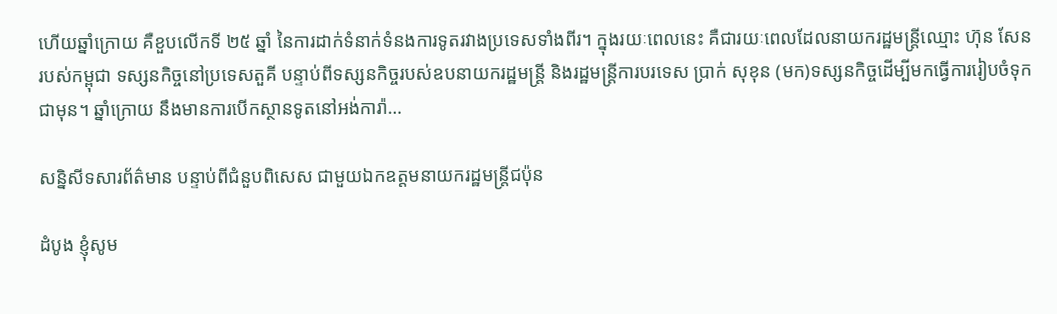ហើយឆ្នាំក្រោយ គឺខួបលើកទី ២៥ ឆ្នាំ នៃការដាក់ទំនាក់ទំនងការទូតរវាងប្រទេសទាំងពីរ។ ក្នុងរយៈពេលនេះ គឺជារយៈពេលដែលនាយករដ្ឋមន្រ្តីឈ្មោះ ហ៊ុន សែន របស់កម្ពុជា ទស្សនកិច្ចនៅប្រទេសតួគី បន្ទាប់ពីទស្សនកិច្ចរបស់ឧបនាយករដ្ឋមន្រ្តី និងរដ្ឋមន្រ្តីការបរទេស ប្រាក់ សុខុន (មក)ទស្សនកិច្ចដើម្បីមកធ្វើការរៀបចំទុកជាមុន។ ឆ្នាំក្រោយ នឹងមានការបើកស្ថានទូតនៅអង់ការ៉ា…

សន្និសីទសារព័ត៌មាន បន្ទាប់ពីជំនួបពិសេស ជាមួយឯកឧត្តមនាយករដ្ឋមន្ត្រីជប៉ុន

ដំបូង ខ្ញុំសូម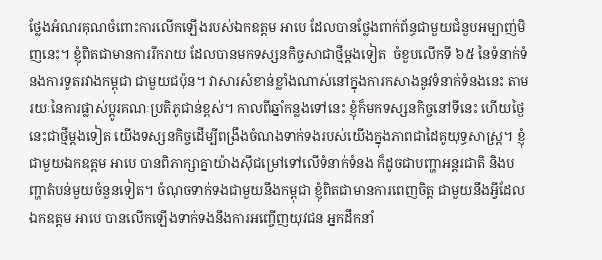ថ្លែងអំណរគុណចំពោះការលើកឡើងរបស់ឯកឧត្តម អាបេ ដែលបានថ្លែងពាក់ព័ន្ធជាមួយជំនួបអម្បាញ់មិញនេះ។ ខ្ញុំពិតជាមានការរីករាយ ដែលបានមកទស្សនកិច្ចសាជាថ្មីម្តងទៀត  ចំខួបលើកទី ៦៥ នៃទំនាក់ទំនងការទូតរវាងកម្ពុជា ជាមួយជប៉ុន។ វាសារសំខាន់ខ្លាំងណាស់នៅក្នុងការកសាងនូវទំនាក់ទំនងនេះ តាមរយៈនៃការផ្លាស់ប្តូរគណៈប្រតិភូជាន់ខ្ពស់។ កាលពីឆ្នាំកន្លងទៅនេះ ខ្ញុំក៏មកទស្សនកិច្ចនៅទីនេះ ហើយថ្ងៃនេះជាថ្មីម្តងទៀត យើងទស្សនកិច្ចដើម្បីពង្រឹងចំណងទាក់ទងរបស់យើងក្នុងភាពជាដៃគូយុទ្ធសាស្ត្រ។ ខ្ញុំជាមួយឯកឧត្តម អាបេ បានពិភាក្សាគ្នាយ៉ាងស៊ីជម្រៅទៅលើទំនាក់ទំនង ក៏ដូចជាបញ្ហាអន្តរជាតិ និងបញ្ហាតំបន់មួយចំនួនទៀត។ ចំណុចទាក់ទងជាមួយនឹងកម្ពុជា ខ្ញុំពិតជាមានការពេញចិត្ត ជាមួយនឹងអ្វីដែលឯកឧត្តម អាបេ បានលើកឡើងទាក់ទងនឹងការអញ្ចើញយុវជន អ្នកដឹកនាំ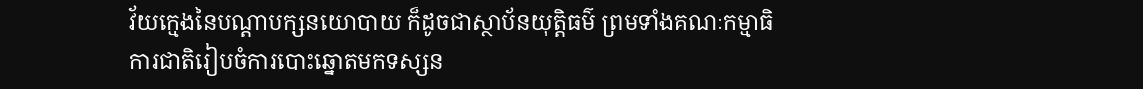វ័យក្មេងនៃបណ្តាបក្សនយោបាយ ក៏ដូចជាស្ថាប័នយុត្តិធម៌ ព្រមទាំងគណៈកម្មាធិការជាតិរៀបចំការបោះឆ្នោតមកទស្សន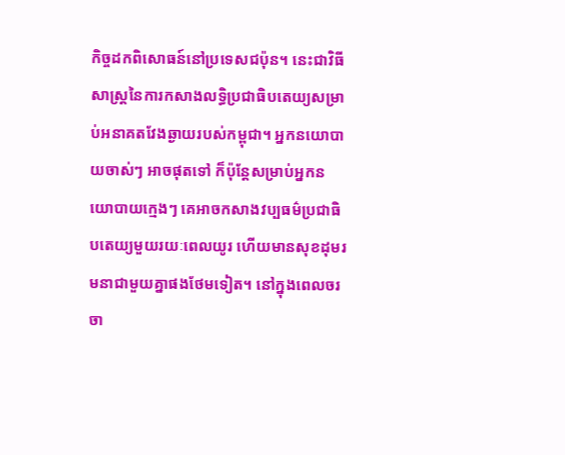កិច្ចដកពិសោធន៍នៅប្រទេសជប៉ុន។ នេះជាវិធីសាស្ត្រនៃការកសាងលទ្ធិប្រជាធិបតេយ្យសម្រាប់អនាគតវែងឆ្ងាយរបស់កម្ពុជា។ អ្នកនយោបាយចាស់ៗ អាចផុតទៅ ក៏ប៉ុន្តែសម្រាប់អ្នកនយោបាយក្មេងៗ គេអាចកសាងវប្បធម៌ប្រជាធិបតេយ្យមួយរយៈពេលយូរ ហើយមានសុខដុមរមនាជាមួយគ្នាផងថែមទៀត។ នៅក្នុងពេលចរចា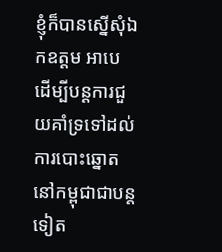ខ្ញុំក៏បានស្នើសុំឯកឧត្តម អាបេ ដើម្បីបន្តការជួយគាំទ្រទៅដល់ការបោះឆ្នោតនៅកម្ពុជាជាបន្តទៀត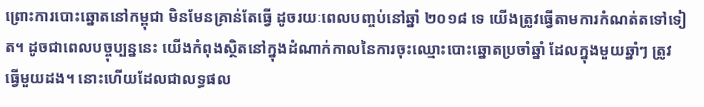ព្រោះការបោះឆ្នោតនៅកម្ពុជា មិនមែនគ្រាន់តែធ្វើ ដូចរយៈពេលបញ្ចប់នៅឆ្នាំ ២០១៨ ទេ យើងត្រូវធ្វើតាមការកំណត់តទៅទៀត។ ដូចជាពេលបច្ចុប្បន្ននេះ យើងកំពុងស្ថិតនៅក្នុងដំណាក់កាលនៃការចុះឈ្មោះបោះឆ្នោតប្រចាំឆ្នាំ ដែលក្នុងមួយឆ្នាំៗ ត្រូវធ្វើមួយដង។ នោះហើយដែលជាលទ្ធផល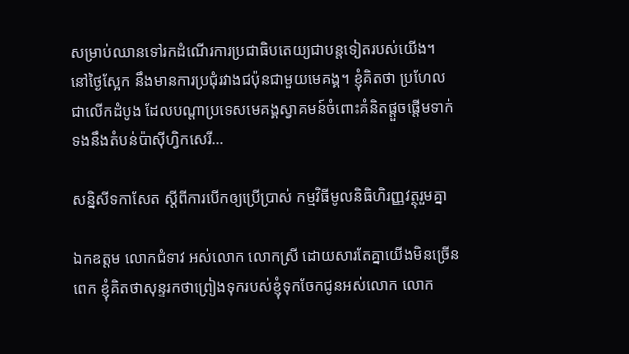សម្រាប់ឈានទៅរកដំណើរការប្រជាធិបតេយ្យជាបន្តទៀតរបស់យើង។ នៅថ្ងៃស្អែក នឹងមានការប្រជុំរវាងជប៉ុនជាមួយមេគង្គ។ ខ្ញុំគិតថា ប្រហែលជាលើកដំបូង ដែលបណ្តាប្រទេសមេគង្គស្វាគមន៍ចំពោះគំនិតផ្តួចផ្តើមទាក់ទងនឹងតំបន់ប៉ាស៊ីហ្វិកសេរី…

សន្និសីទកាសែត ស្តីពីការបើកឲ្យប្រើប្រាស់ កម្មវិធីមូលនិធិហិរញ្ញវត្ថុរួមគ្នា

ឯកឧត្តម លោកជំទាវ អស់លោក លោកស្រី ដោយសារតែគ្នាយើងមិនច្រើនពេក ខ្ញុំគិតថាសុន្ទរកថាព្រៀងទុករបស់ខ្ញុំទុកចែកជូនអស់លោក លោក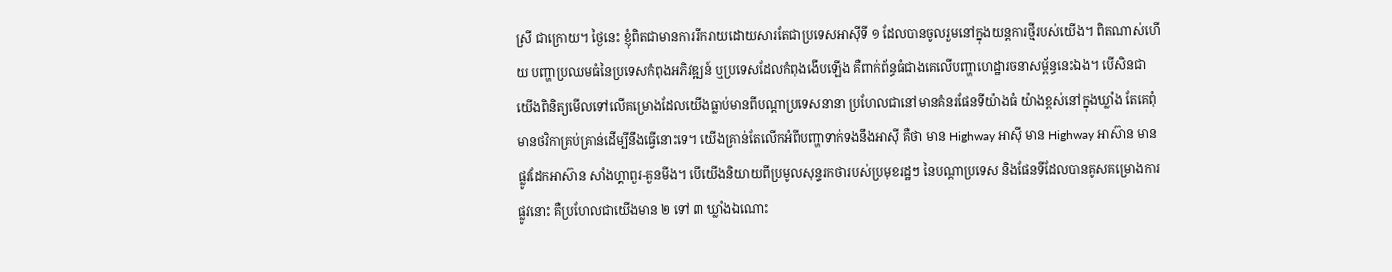ស្រី ជាក្រោយ។ ថ្ងៃនេះ ខ្ញុំពិតជាមានការរីករាយដោយសារតែជាប្រទេសអាស៊ីទី ១ ដែលបានចូលរួមនៅក្នុងយន្តការថ្មីរបស់យើង។ ពិតណាស់ហើយ បញ្ហាប្រឈមធំនៃប្រទេសកំពុងអភិវឌ្ឍន៍ ឬប្រទេសដែលកំពុងងើបឡើង គឺពាក់ព័ន្ធធំជាងគេលើបញ្ហាហេដ្ឋារចនាសម្ព័ន្ធនេះឯង។ បើសិនជាយើងពិនិត្យមើលទៅលើគម្រោងដែលយើងធ្លាប់មានពីបណ្តាប្រទេសនានា ប្រហែលជានៅមានគំនរផែនទីយ៉ាងធំ យ៉ាងខ្ពស់នៅក្នុងឃ្លាំង តែគេពុំមានថវិកាគ្រប់គ្រាន់ដើម្បីនឹងធ្វើនោះទេ។ យើងគ្រាន់តែលើកអំពីបញ្ហាទាក់ទងនឹងអាស៊ី គឺថា មាន Highway អាស៊ី មាន Highway អាស៊ាន មានផ្លូវដែកអាស៊ាន សាំងហ្គាពួរ-គួនមីង។ បើយើងនិយាយពីប្រមូលសុន្ទរកថារបស់ប្រមុខរដ្ឋៗ នៃបណ្តាប្រទេស និងផែនទីដែលបានគូសគម្រោងការផ្លូវនោះ គឺប្រហែលជាយើងមាន ២ ទៅ ៣ ឃ្លាំងឯណោះ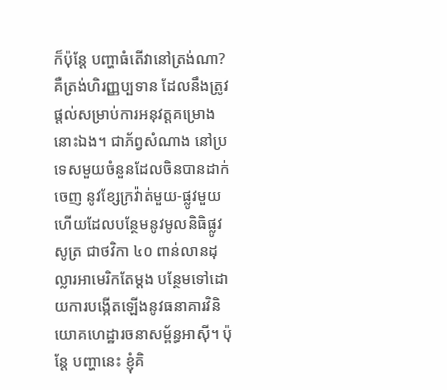ក៏ប៉ុន្តែ បញ្ហាធំតើវានៅត្រង់ណា? គឺត្រង់ហិរញ្ញប្បទាន ដែលនឹងត្រូវផ្តល់សម្រាប់ការអនុវត្តគម្រោងនោះឯង។ ជាភ័ព្វសំណាង នៅប្រទេសមួយចំនួនដែលចិនបានដាក់ចេញ នូវខ្សែក្រវ៉ាត់មួយ-ផ្លូវមួយ ហើយដែលបន្ថែមនូវមូលនិធិផ្លូវសូត្រ ជាថវិកា ៤០ ពាន់លានដុល្លារអាមេរិកតែម្តង បន្ថែមទៅដោយការបង្កើតឡើងនូវធនាគារវិនិយោគហេដ្ឋារចនាសម្ព័ន្ធអាស៊ី។ ប៉ុន្តែ បញ្ហានេះ ខ្ញុំគិ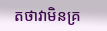តថាវាមិនគ្រ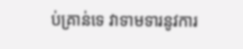ប់គ្រាន់ទេ វាទាមទារនូវការ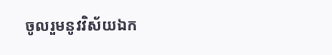ចូលរួមនូវវិស័យឯក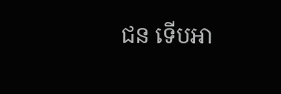ជន ទើបអា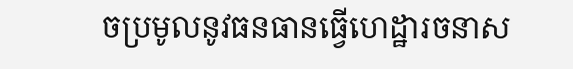ចប្រមូលនូវធនធានធ្វើហេដ្ឋារចនាស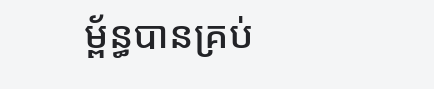ម្ព័ន្ធបានគ្រប់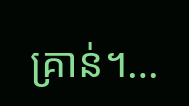គ្រាន់។…